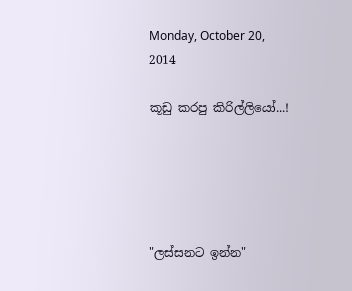Monday, October 20, 2014

කූඩු කරපු කිරිල්ලියෝ...!





"ලස්සනට ඉන්න"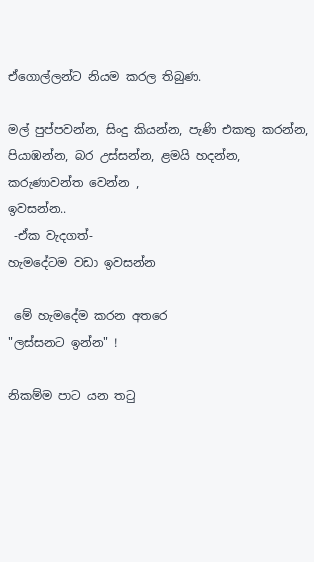ඒගොල්ලන්ට නියම කරල තිබුණ.

මල් පුප්පවන්න, සිංදු කියන්න, පැණි එකතු කරන්න, පියාඹන්න, බර උස්සන්න, ළමයි හදන්න, කරුණාවන්ත වෙන්න ,
ඉවසන්න..
 -ඒක වැදගත්-
හැමදේටම වඩා ඉවසන්න

 මේ හැමදේම කරන අතරෙ
"ලස්සනට ඉන්න" !

නිකම්ම පාට යන තටු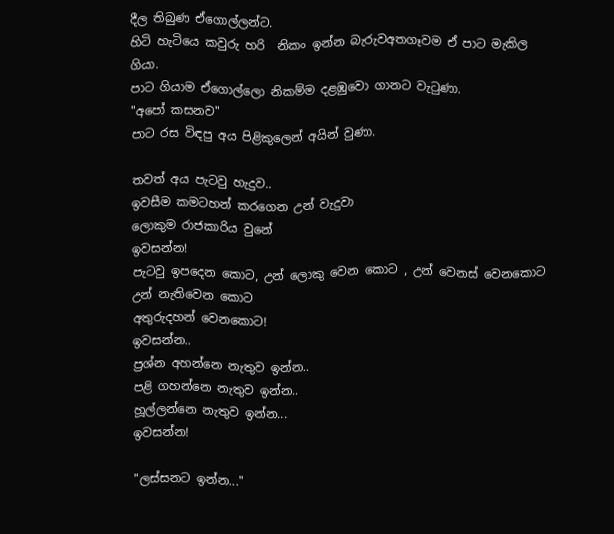දීල තිබුණ ඒගොල්ලන්ට.
හිටි හැටියෙ කවුරු හරි  නිකං ඉන්න බැරුවඅතගෑවම ඒ පාට මැකිල ගියා.
පාට ගියාම ඒගොල්ලො නිකම්ම දළඹුවො ගානට වැටුණා.
"අපෝ කසනව"
පාට රස විඳපු අය පිළිකුලෙන් අයින් වුණා.

තවත් අය පැටවු හැදුව..
ඉවසීම කමටහන් කරගෙන උන් වැදුවා
ලොකුම රාජකාරිය වුනේ
ඉවසන්න!
පැටවු ඉපදෙන කොට, උන් ලොකු වෙන කොට , උන් වෙනස් වෙනකොට
උන් නැතිවෙන කොට
අතුරුදහන් වෙනකොට!
ඉවසන්න..
ප්‍රශ්න අහන්නෙ නැතුව ඉන්න..
පළි ගහන්නෙ නැතුව ඉන්න..
හූල්ලන්නෙ නැතුව ඉන්න...
ඉවසන්න!

"ලස්සනට ඉන්න..."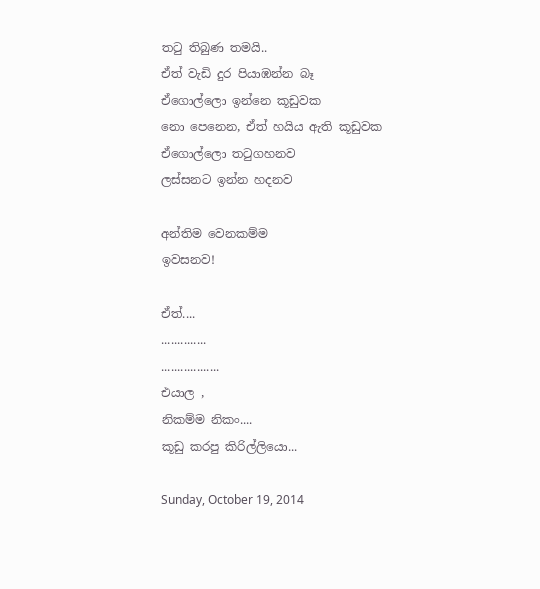තටු තිබුණ තමයි..
ඒත් වැඩි දුර පියාඹන්න බෑ
ඒගොල්ලො ඉන්නෙ කූඩුවක
නො පෙනෙන, ඒත් හයිය ඇති කූඩුවක
ඒගොල්ලො තටුගහනව
ලස්සනට ඉන්න හදනව

අන්තිම වෙනකම්ම
ඉවසනව!

ඒත්....
..............
..................
එයාල ,
නිකම්ම නිකං....
කූඩු කරපු කිරිල්ලියො...

Sunday, October 19, 2014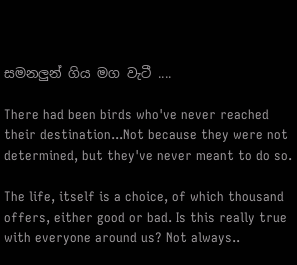සමනලුන් ගිය මග වැටී ....

There had been birds who've never reached their destination...Not because they were not determined, but they've never meant to do so.

The life, itself is a choice, of which thousand offers, either good or bad. Is this really true with everyone around us? Not always..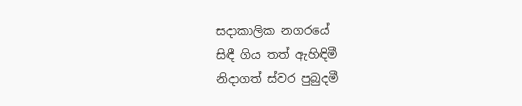සදාකාලික නගරයේ
සිඳී ගිය තත් ඇහිඳිමී
නිදාගත් ස්වර පුබුදමී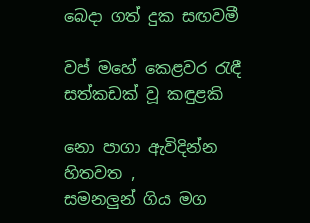බෙදා ගත් දුක සඟවමී

වප් මහේ කෙළවර රැඳී
සත්කඩක් වූ කඳුළකි

නො පාගා ඇවිදින්න හිතවත ,
සමනලුන් ගිය මග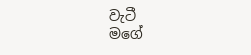වැටී
මගේ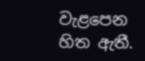වැළපෙන හිත ඇතී.